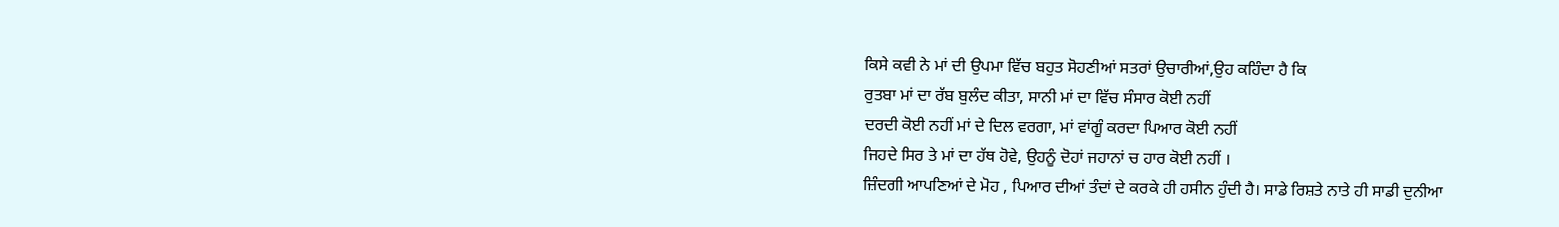ਕਿਸੇ ਕਵੀ ਨੇ ਮਾਂ ਦੀ ਉਪਮਾ ਵਿੱਚ ਬਹੁਤ ਸੋਹਣੀਆਂ ਸਤਰਾਂ ਉਚਾਰੀਆਂ,ਉਹ ਕਹਿੰਦਾ ਹੈ ਕਿ
ਰੁਤਬਾ ਮਾਂ ਦਾ ਰੱਬ ਬੁਲੰਦ ਕੀਤਾ, ਸਾਨੀ ਮਾਂ ਦਾ ਵਿੱਚ ਸੰਸਾਰ ਕੋਈ ਨਹੀਂ
ਦਰਦੀ ਕੋਈ ਨਹੀਂ ਮਾਂ ਦੇ ਦਿਲ ਵਰਗਾ, ਮਾਂ ਵਾਂਗੂੰ ਕਰਦਾ ਪਿਆਰ ਕੋਈ ਨਹੀਂ
ਜਿਹਦੇ ਸਿਰ ਤੇ ਮਾਂ ਦਾ ਹੱਥ ਹੋਵੇ, ਉਹਨੂੰ ਦੋਹਾਂ ਜਹਾਨਾਂ ਚ ਹਾਰ ਕੋਈ ਨਹੀਂ ।
ਜ਼ਿੰਦਗੀ ਆਪਣਿਆਂ ਦੇ ਮੋਹ , ਪਿਆਰ ਦੀਆਂ ਤੰਦਾਂ ਦੇ ਕਰਕੇ ਹੀ ਹਸੀਨ ਹੁੰਦੀ ਹੈ। ਸਾਡੇ ਰਿਸ਼ਤੇ ਨਾਤੇ ਹੀ ਸਾਡੀ ਦੁਨੀਆ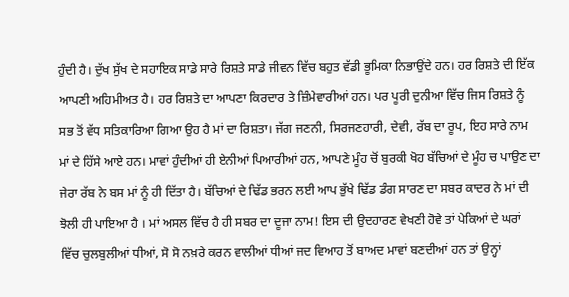ਹੁੰਦੀ ਹੈ। ਦੁੱਖ ਸੁੱਖ ਦੇ ਸਹਾਇਕ ਸਾਡੇ ਸਾਰੇ ਰਿਸ਼ਤੇ ਸਾਡੇ ਜੀਵਨ ਵਿੱਚ ਬਹੁਤ ਵੱਡੀ ਭੂਮਿਕਾ ਨਿਭਾਉਂਦੇ ਹਨ। ਹਰ ਰਿਸ਼ਤੇ ਦੀ ਇੱਕ ਆਪਣੀ ਅਹਿਮੀਅਤ ਹੈ। ਹਰ ਰਿਸ਼ਤੇ ਦਾ ਆਪਣਾ ਕਿਰਦਾਰ ਤੇ ਜ਼ਿੰਮੇਵਾਰੀਆਂ ਹਨ। ਪਰ ਪੂਰੀ ਦੁਨੀਆ ਵਿੱਚ ਜਿਸ ਰਿਸ਼ਤੇ ਨੂੰ ਸਭ ਤੋਂ ਵੱਧ ਸਤਿਕਾਰਿਆ ਗਿਆ ਉਹ ਹੈ ਮਾਂ ਦਾ ਰਿਸ਼ਤਾ। ਜੱਗ ਜਣਨੀ, ਸਿਰਜਣਹਾਰੀ, ਦੇਵੀ, ਰੱਬ ਦਾ ਰੂਪ, ਇਹ ਸਾਰੇ ਨਾਮ ਮਾਂ ਦੇ ਹਿੱਸੇ ਆਏ ਹਨ। ਮਾਵਾਂ ਹੁੰਦੀਆਂ ਹੀ ਏਨੀਆਂ ਪਿਆਰੀਆਂ ਹਨ, ਆਪਣੇ ਮੂੰਹ ਚੋਂ ਬੁਰਕੀ ਖੋਹ ਬੱਚਿਆਂ ਦੇ ਮੂੰਹ ਚ ਪਾਉਣ ਦਾ ਜੇਰਾ ਰੱਬ ਨੇ ਬਸ ਮਾਂ ਨੂੰ ਹੀ ਦਿੱਤਾ ਹੈ। ਬੱਚਿਆਂ ਦੇ ਢਿੱਡ ਭਰਨ ਲਈ ਆਪ ਭੁੱਖੇ ਢਿੱਡ ਡੰਗ ਸਾਰਣ ਦਾ ਸਬਰ ਕਾਦਰ ਨੇ ਮਾਂ ਦੀ ਝੋਲੀ ਹੀ ਪਾਇਆ ਹੈ । ਮਾਂ ਅਸਲ ਵਿੱਚ ਹੈ ਹੀ ਸਬਰ ਦਾ ਦੂਜਾ ਨਾਮ! ਇਸ ਦੀ ਉਦਹਾਰਣ ਵੇਖਣੀ ਹੋਵੇ ਤਾਂ ਪੇਕਿਆਂ ਦੇ ਘਰਾਂ ਵਿੱਚ ਚੁਲਬੁਲੀਆਂ ਧੀਆਂ, ਸੋ ਸੋ ਨਖ਼ਰੇ ਕਰਨ ਵਾਲੀਆਂ ਧੀਆਂ ਜਦ ਵਿਆਹ ਤੋਂ ਬਾਅਦ ਮਾਵਾਂ ਬਣਦੀਆਂ ਹਨ ਤਾਂ ਉਨ੍ਹਾਂ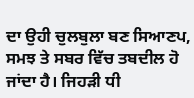ਦਾ ਉਹੀ ਚੁਲਬੁਲਾ ਬਣ ਸਿਆਣਪ, ਸਮਝ ਤੇ ਸਬਰ ਵਿੱਚ ਤਬਦੀਲ ਹੋ ਜਾਂਦਾ ਹੈ। ਜਿਹੜੀ ਧੀ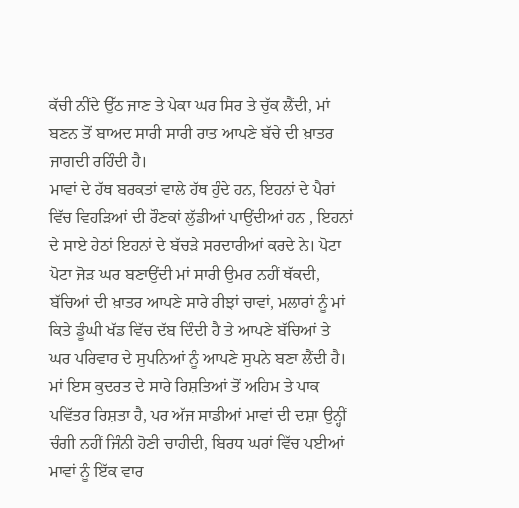ਕੱਚੀ ਨੀਂਦੇ ਉੱਠ ਜਾਣ ਤੇ ਪੇਕਾ ਘਰ ਸਿਰ ਤੇ ਚੁੱਕ ਲੈਂਦੀ, ਮਾਂ ਬਣਨ ਤੋਂ ਬਾਅਦ ਸਾਰੀ ਸਾਰੀ ਰਾਤ ਆਪਣੇ ਬੱਚੇ ਦੀ ਖ਼ਾਤਰ ਜਾਗਦੀ ਰਹਿੰਦੀ ਹੈ।
ਮਾਵਾਂ ਦੇ ਹੱਥ ਬਰਕਤਾਂ ਵਾਲੇ ਹੱਥ ਹੁੰਦੇ ਹਨ, ਇਹਨਾਂ ਦੇ ਪੈਰਾਂ ਵਿੱਚ ਵਿਹੜਿਆਂ ਦੀ ਰੌਣਕਾਂ ਲੁੱਡੀਆਂ ਪਾਉਂਦੀਆਂ ਹਨ , ਇਹਨਾਂ ਦੇ ਸਾਏ ਹੇਠਾਂ ਇਹਨਾਂ ਦੇ ਬੱਚੜੇ ਸਰਦਾਰੀਆਂ ਕਰਦੇ ਨੇ। ਪੋਟਾ ਪੋਟਾ ਜੋੜ ਘਰ ਬਣਾਉਂਦੀ ਮਾਂ ਸਾਰੀ ਉਮਰ ਨਹੀਂ ਥੱਕਦੀ, ਬੱਚਿਆਂ ਦੀ ਖ਼ਾਤਰ ਆਪਣੇ ਸਾਰੇ ਰੀਝਾਂ ਚਾਵਾਂ, ਮਲਾਰਾਂ ਨੂੰ ਮਾਂ ਕਿਤੇ ਡੂੰਘੀ ਖੱਡ ਵਿੱਚ ਦੱਬ ਦਿੰਦੀ ਹੈ ਤੇ ਆਪਣੇ ਬੱਚਿਆਂ ਤੇ ਘਰ ਪਰਿਵਾਰ ਦੇ ਸੁਪਨਿਆਂ ਨੂੰ ਆਪਣੇ ਸੁਪਨੇ ਬਣਾ ਲੈਂਦੀ ਹੈ।
ਮਾਂ ਇਸ ਕੁਦਰਤ ਦੇ ਸਾਰੇ ਰਿਸ਼ਤਿਆਂ ਤੋਂ ਅਹਿਮ ਤੇ ਪਾਕ ਪਵਿੱਤਰ ਰਿਸ਼ਤਾ ਹੈ, ਪਰ ਅੱਜ ਸਾਡੀਆਂ ਮਾਵਾਂ ਦੀ ਦਸ਼ਾ ਉਨ੍ਹੀਂ ਚੰਗੀ ਨਹੀਂ ਜਿੰਨੀ ਹੋਣੀ ਚਾਹੀਦੀ, ਬਿਰਧ ਘਰਾਂ ਵਿੱਚ ਪਈਆਂ ਮਾਵਾਂ ਨੂੰ ਇੱਕ ਵਾਰ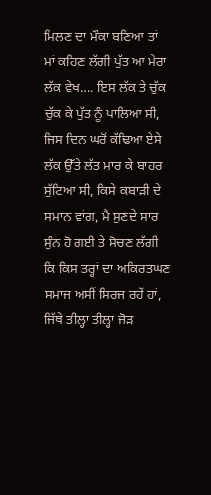ਮਿਲਣ ਦਾ ਮੌਕਾ ਬਣਿਆ ਤਾਂ ਮਾਂ ਕਹਿਣ ਲੱਗੀ ਪੁੱਤ ਆ ਮੇਰਾ ਲੱਕ ਵੇਖ…. ਇਸ ਲੱਕ ਤੇ ਚੁੱਕ ਚੁੱਕ ਕੇ ਪੁੱਤ ਨੂੰ ਪਾਲਿਆ ਸੀ, ਜਿਸ ਦਿਨ ਘਰੋਂ ਕੱਢਿਆ ਏਸੇ ਲੱਕ ਉੱਤੇ ਲੱਤ ਮਾਰ ਕੇ ਬਾਹਰ ਸੁੱਟਿਆ ਸੀ, ਕਿਸੇ ਕਬਾੜੀ ਦੇ ਸਮਾਨ ਵਾਂਗ, ਮੈ ਸੁਣਦੇ ਸਾਰ ਸੁੰਨ ਹੋ ਗਈ ਤੇ ਸੋਚਣ ਲੱਗੀ ਕਿ ਕਿਸ ਤਰ੍ਹਾਂ ਦਾ ਅਕਿਰਤਘਣ ਸਮਾਜ ਅਸੀਂ ਸਿਰਜ ਰਹੇਂ ਹਾਂ, ਜਿੱਥੇ ਤੀਲ੍ਹਾ ਤੀਲ੍ਹਾ ਜੋੜ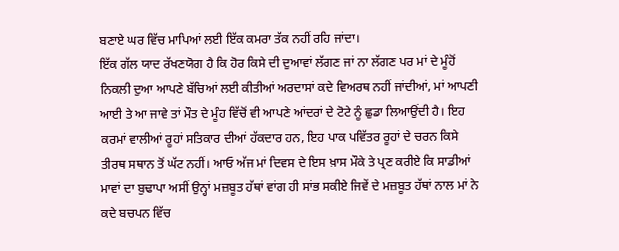ਬਣਾਏ ਘਰ ਵਿੱਚ ਮਾਪਿਆਂ ਲਈ ਇੱਕ ਕਮਰਾ ਤੱਕ ਨਹੀਂ ਰਹਿ ਜਾਂਦਾ।
ਇੱਕ ਗੱਲ ਯਾਦ ਰੱਖਣਯੋਗ ਹੈ ਕਿ ਹੋਰ ਕਿਸੇ ਦੀ ਦੁਆਵਾਂ ਲੱਗਣ ਜਾਂ ਨਾ ਲੱਗਣ ਪਰ ਮਾਂ ਦੇ ਮੂੰਹੋਂ ਨਿਕਲੀ ਦੁਆ ਆਪਣੇ ਬੱਚਿਆਂ ਲਈ ਕੀਤੀਆਂ ਅਰਦਾਸਾਂ ਕਦੇ ਵਿਅਰਥ ਨਹੀਂ ਜਾਂਦੀਆਂ, ਮਾਂ ਆਪਣੀ ਆਈ ਤੇ ਆ ਜਾਵੇ ਤਾਂ ਮੌਤ ਦੇ ਮੂੰਹ ਵਿੱਚੋਂ ਵੀ ਆਪਣੇ ਆਂਦਰਾਂ ਦੇ ਟੋਟੇ ਨੂੰ ਛੁਡਾ ਲਿਆਉਂਦੀ ਹੈ। ਇਹ ਕਰਮਾਂ ਵਾਲੀਆਂ ਰੂਹਾਂ ਸਤਿਕਾਰ ਦੀਆਂ ਹੱਕਦਾਰ ਹਨ, ਇਹ ਪਾਕ ਪਵਿੱਤਰ ਰੂਹਾਂ ਦੇ ਚਰਨ ਕਿਸੇ ਤੀਰਥ ਸਥਾਨ ਤੋਂ ਘੱਟ ਨਹੀਂ। ਆਓ ਅੱਜ ਮਾਂ ਦਿਵਸ ਦੇ ਇਸ ਖ਼ਾਸ ਮੌਕੇ ਤੇ ਪ੍ਰਣ ਕਰੀਏ ਕਿ ਸਾਡੀਆਂ ਮਾਵਾਂ ਦਾ ਬੁਢਾਪਾ ਅਸੀਂ ਉਨ੍ਹਾਂ ਮਜ਼ਬੂਤ ਹੱਥਾਂ ਵਾਂਗ ਹੀ ਸਾਂਭ ਸਕੀਏ ਜਿਵੇਂ ਦੇ ਮਜ਼ਬੂਤ ਹੱਥਾਂ ਨਾਲ ਮਾਂ ਨੇ ਕਦੇ ਬਚਪਨ ਵਿੱਚ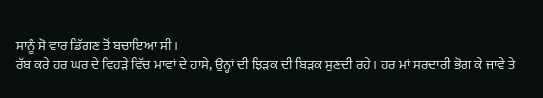ਸਾਨੂੰ ਸੋ ਵਾਰ ਡਿੱਗਣ ਤੋਂ ਬਚਾਇਆ ਸੀ।
ਰੱਬ ਕਰੇ ਹਰ ਘਰ ਦੇ ਵਿਹੜੇ ਵਿੱਚ ਮਾਵਾਂ ਦੇ ਹਾਸੇ, ਉਨ੍ਹਾਂ ਦੀ ਝਿੜਕ ਦੀ ਬਿੜਕ ਸੁਣਦੀ ਰਹੇ। ਹਰ ਮਾਂ ਸਰਦਾਰੀ ਭੋਗ ਕੇ ਜਾਵੇ ਤੇ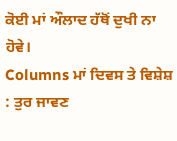ਕੋਈ ਮਾਂ ਔਲਾਦ ਹੱਥੋਂ ਦੁਖੀ ਨਾ ਹੋਵੇ।
Columns ਮਾਂ ਦਿਵਸ ਤੇ ਵਿਸ਼ੇਸ਼ : ਤੁਰ ਜਾਵਣ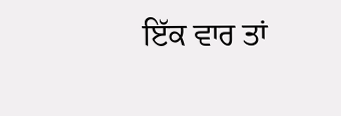ਇੱਕ ਵਾਰ ਤਾਂ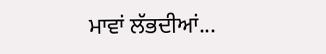ਮਾਵਾਂ ਲੱਭਦੀਆਂ...